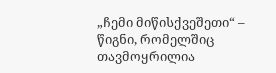„ჩემი მიწისქვეშეთი“ – წიგნი, რომელშიც თავმოყრილია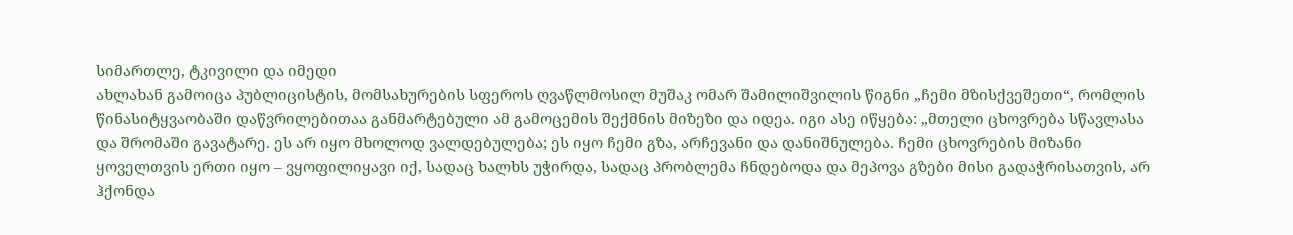სიმართლე, ტკივილი და იმედი
ახლახან გამოიცა პუბლიცისტის, მომსახურების სფეროს ღვაწლმოსილ მუშაკ ომარ შამილიშვილის წიგნი „ჩემი მზისქვეშეთი“, რომლის წინასიტყვაობაში დაწვრილებითაა განმარტებული ამ გამოცემის შექმნის მიზეზი და იდეა. იგი ასე იწყება: „მთელი ცხოვრება სწავლასა და შრომაში გავატარე. ეს არ იყო მხოლოდ ვალდებულება; ეს იყო ჩემი გზა, არჩევანი და დანიშნულება. ჩემი ცხოვრების მიზანი ყოველთვის ერთი იყო – ვყოფილიყავი იქ, სადაც ხალხს უჭირდა, სადაც პრობლემა ჩნდებოდა და მეპოვა გზები მისი გადაჭრისათვის, არ ჰქონდა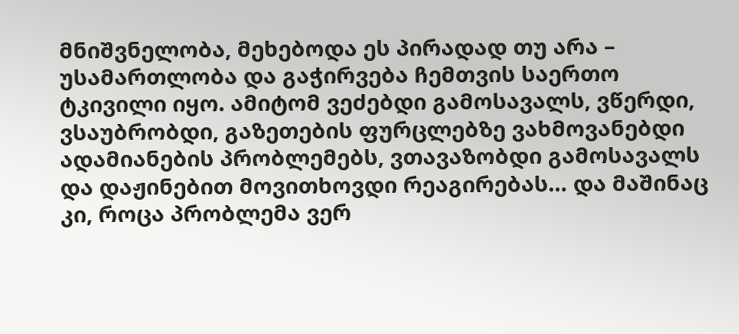მნიშვნელობა, მეხებოდა ეს პირადად თუ არა – უსამართლობა და გაჭირვება ჩემთვის საერთო ტკივილი იყო. ამიტომ ვეძებდი გამოსავალს, ვწერდი, ვსაუბრობდი, გაზეთების ფურცლებზე ვახმოვანებდი ადამიანების პრობლემებს, ვთავაზობდი გამოსავალს და დაჟინებით მოვითხოვდი რეაგირებას… და მაშინაც კი, როცა პრობლემა ვერ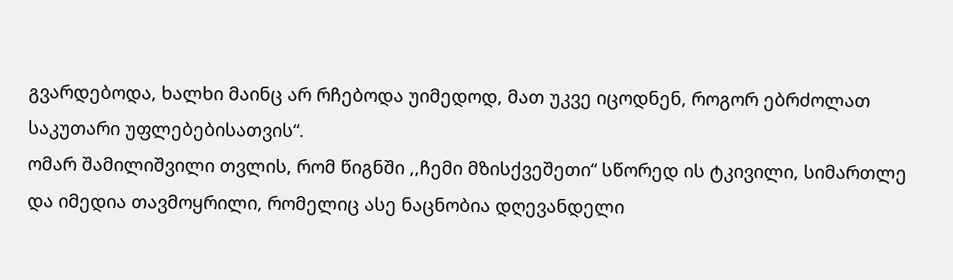გვარდებოდა, ხალხი მაინც არ რჩებოდა უიმედოდ, მათ უკვე იცოდნენ, როგორ ებრძოლათ საკუთარი უფლებებისათვის“.
ომარ შამილიშვილი თვლის, რომ წიგნში ,,ჩემი მზისქვეშეთი“ სწორედ ის ტკივილი, სიმართლე და იმედია თავმოყრილი, რომელიც ასე ნაცნობია დღევანდელი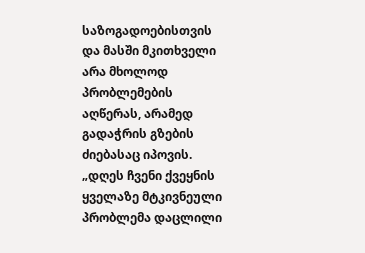საზოგადოებისთვის და მასში მკითხველი არა მხოლოდ პრობლემების აღწერას, არამედ გადაჭრის გზების ძიებასაც იპოვის. „დღეს ჩვენი ქვეყნის ყველაზე მტკივნეული პრობლემა დაცლილი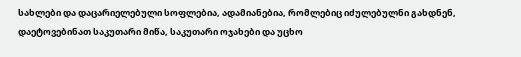სახლები და დაცარიელებული სოფლებია, ადამიანებია, რომლებიც იძულებულნი გახდნენ, დაეტოვებინათ საკუთარი მიწა, საკუთარი ოჯახები და უცხო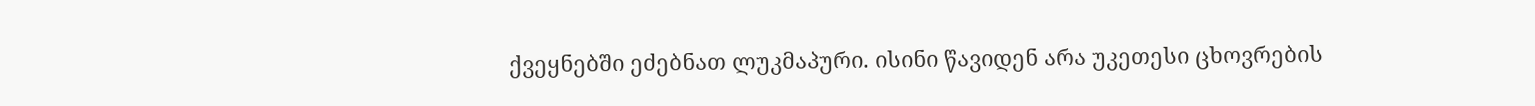ქვეყნებში ეძებნათ ლუკმაპური. ისინი წავიდენ არა უკეთესი ცხოვრების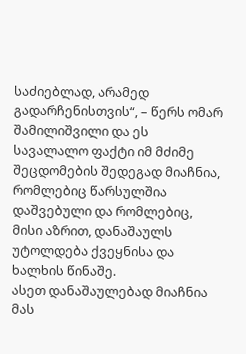საძიებლად, არამედ გადარჩენისთვის“, – წერს ომარ შამილიშვილი და ეს სავალალო ფაქტი იმ მძიმე შეცდომების შედეგად მიაჩნია, რომლებიც წარსულშია დაშვებული და რომლებიც, მისი აზრით, დანაშაულს უტოლდება ქვეყნისა და ხალხის წინაშე.
ასეთ დანაშაულებად მიაჩნია მას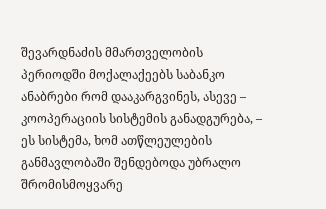შევარდნაძის მმართველობის პერიოდში მოქალაქეებს საბანკო ანაბრები რომ დააკარგვინეს, ასევე – კოოპერაციის სისტემის განადგურება, – ეს სისტემა, ხომ ათწლეულების განმავლობაში შენდებოდა უბრალო შრომისმოყვარე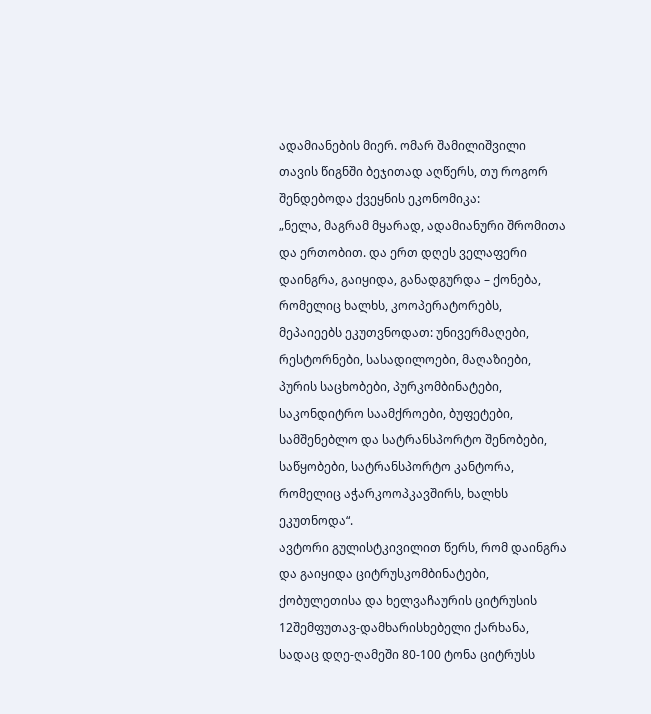ადამიანების მიერ. ომარ შამილიშვილი თავის წიგნში ბეჯითად აღწერს, თუ როგორ შენდებოდა ქვეყნის ეკონომიკა:
„ნელა, მაგრამ მყარად, ადამიანური შრომითა და ერთობით. და ერთ დღეს ველაფერი დაინგრა, გაიყიდა, განადგურდა – ქონება, რომელიც ხალხს, კოოპერატორებს, მეპაიეებს ეკუთვნოდათ: უნივერმაღები, რესტორნები, სასადილოები, მაღაზიები, პურის საცხობები, პურკომბინატები, საკონდიტრო საამქროები, ბუფეტები, სამშენებლო და სატრანსპორტო შენობები, საწყობები, სატრანსპორტო კანტორა, რომელიც აჭარკოოპკავშირს, ხალხს ეკუთნოდა“.
ავტორი გულისტკივილით წერს, რომ დაინგრა და გაიყიდა ციტრუსკომბინატები, ქობულეთისა და ხელვაჩაურის ციტრუსის 12შემფუთავ-დამხარისხებელი ქარხანა, სადაც დღე-ღამეში 80-100 ტონა ციტრუსს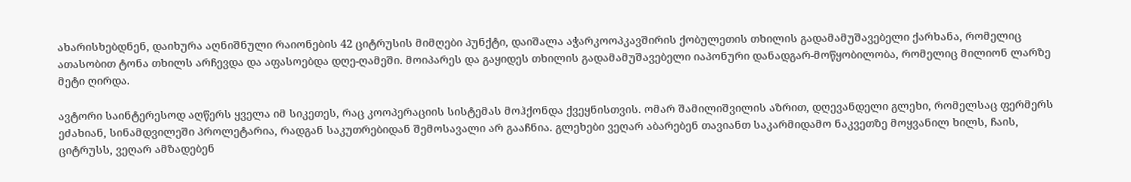ახარისხებდნენ, დაიხურა აღნიშნული რაიონების 42 ციტრუსის მიმღები პუნქტი, დაიშალა აჭარკოოპკავშირის ქობულეთის თხილის გადამამუშავებელი ქარხანა, რომელიც ათასობით ტონა თხილს არჩევდა და აფასოებდა დღე-ღამეში. მოიპარეს და გაყიდეს თხილის გადამამუშავებელი იაპონური დანადგარ-მოწყობილობა, რომელიც მილიონ ლარზე მეტი ღირდა.

ავტორი საინტერესოდ აღწერს ყველა იმ სიკეთეს, რაც კოოპერაციის სისტემას მოჰქონდა ქვეყნისთვის. ომარ შამილიშვილის აზრით, დღევანდელი გლეხი, რომელსაც ფერმერს ეძახიან, სინამდვილეში პროლეტარია, რადგან საკუთრებიდან შემოსავალი არ გააჩნია. გლეხები ვეღარ აბარებენ თავიანთ საკარმიდამო ნაკვეთზე მოყვანილ ხილს, ჩაის, ციტრუსს, ვეღარ ამზადებენ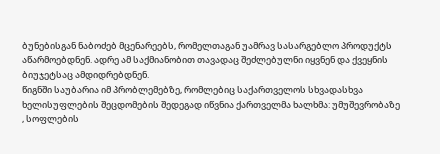ბუნებისგან ნაბოძებ მცენარეებს, რომელთაგან უამრავ სასარგებლო პროდუქტს აწარმოებდნენ. ადრე ამ საქმიანობით თავადაც შეძლებულნი იყვნენ და ქვეყნის ბიუჯეტსაც ამდიდრებდნენ.
წიგნში საუბარია იმ პრობლემებზე, რომლებიც საქართველოს სხვადასხვა ხელისუფლების შეცდომების შედეგად იწვნია ქართველმა ხალხმა: უმუშევრობაზე , სოფლების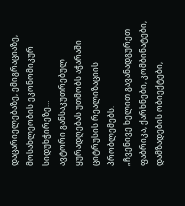დაცარიელებაზე, ემიგრაციაზე, მოსახლეობის ეკონომიკურ სიდუხჭირეზე…
ავტორი განსაკუთრებულ ყურადღებას უთმობს აჭარაში ციტრუსის რეალიზაციის პრობლემებს.
„ჩვენივე ხელით გავანადგურეთ ფაბრიკა, ქარხნები, კომბინატები, დამზადების ობიექტები,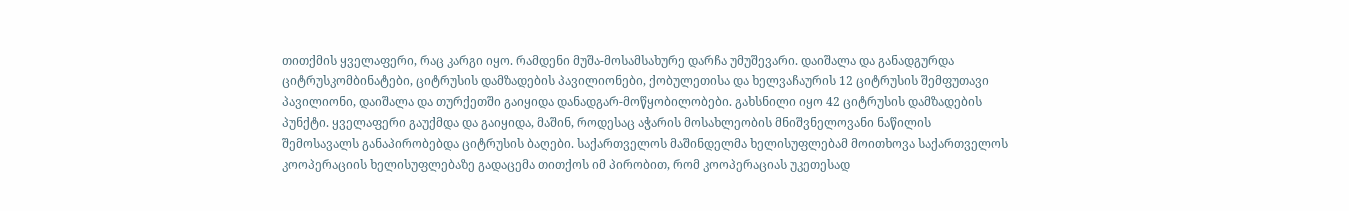თითქმის ყველაფერი, რაც კარგი იყო. რამდენი მუშა-მოსამსახურე დარჩა უმუშევარი. დაიშალა და განადგურდა ციტრუსკომბინატები, ციტრუსის დამზადების პავილიონები, ქობულეთისა და ხელვაჩაურის 12 ციტრუსის შემფუთავი პავილიონი, დაიშალა და თურქეთში გაიყიდა დანადგარ-მოწყობილობები. გახსნილი იყო 42 ციტრუსის დამზადების პუნქტი. ყველაფერი გაუქმდა და გაიყიდა, მაშინ, როდესაც აჭარის მოსახლეობის მნიშვნელოვანი ნაწილის შემოსავალს განაპირობებდა ციტრუსის ბაღები. საქართველოს მაშინდელმა ხელისუფლებამ მოითხოვა საქართველოს კოოპერაციის ხელისუფლებაზე გადაცემა თითქოს იმ პირობით, რომ კოოპერაციას უკეთესად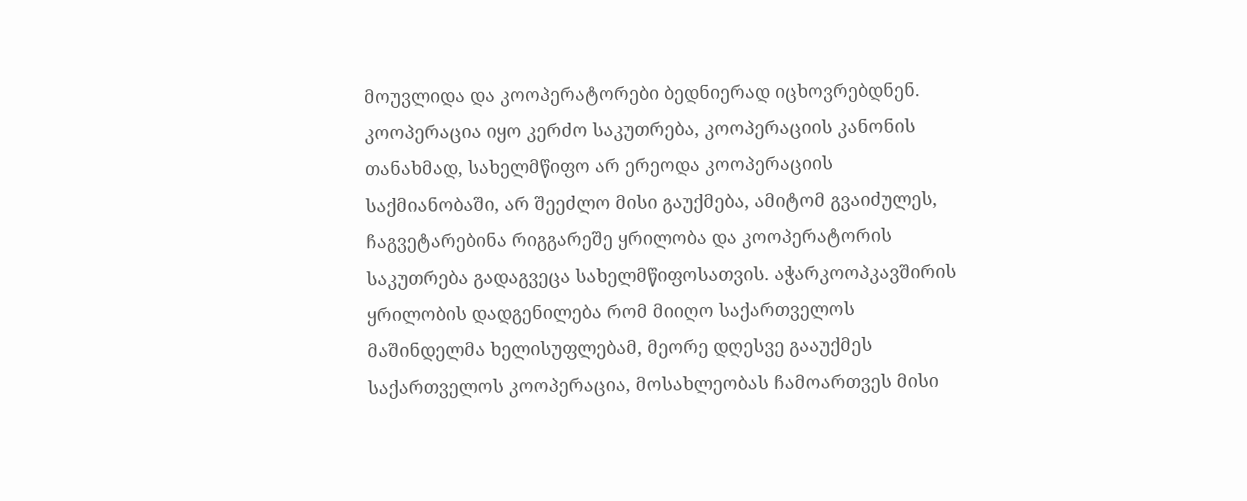მოუვლიდა და კოოპერატორები ბედნიერად იცხოვრებდნენ. კოოპერაცია იყო კერძო საკუთრება, კოოპერაციის კანონის თანახმად, სახელმწიფო არ ერეოდა კოოპერაციის საქმიანობაში, არ შეეძლო მისი გაუქმება, ამიტომ გვაიძულეს, ჩაგვეტარებინა რიგგარეშე ყრილობა და კოოპერატორის საკუთრება გადაგვეცა სახელმწიფოსათვის. აჭარკოოპკავშირის ყრილობის დადგენილება რომ მიიღო საქართველოს მაშინდელმა ხელისუფლებამ, მეორე დღესვე გააუქმეს საქართველოს კოოპერაცია, მოსახლეობას ჩამოართვეს მისი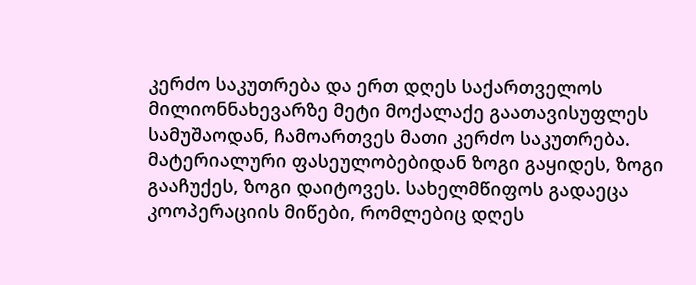კერძო საკუთრება და ერთ დღეს საქართველოს მილიონნახევარზე მეტი მოქალაქე გაათავისუფლეს სამუშაოდან, ჩამოართვეს მათი კერძო საკუთრება. მატერიალური ფასეულობებიდან ზოგი გაყიდეს, ზოგი გააჩუქეს, ზოგი დაიტოვეს. სახელმწიფოს გადაეცა კოოპერაციის მიწები, რომლებიც დღეს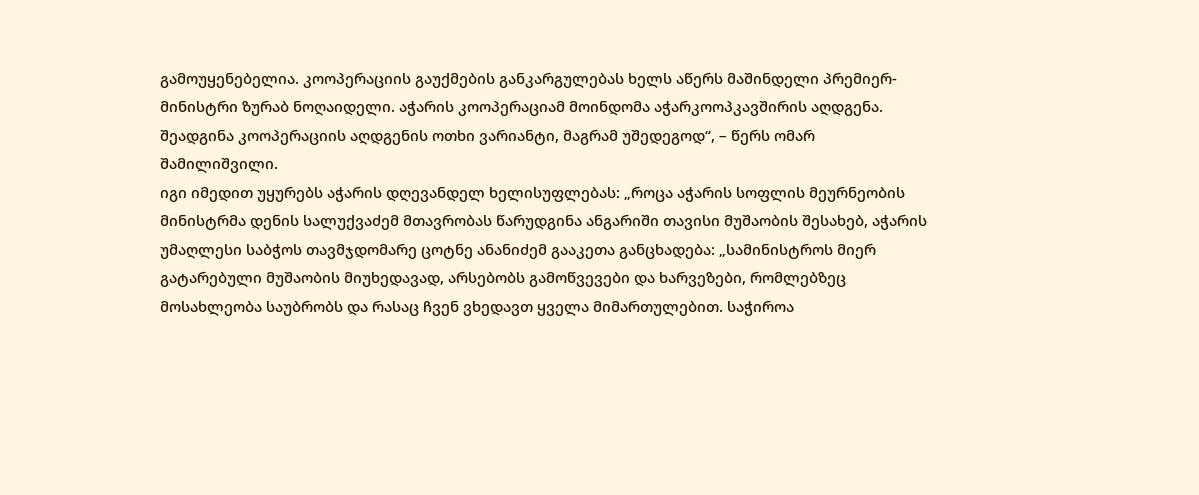გამოუყენებელია. კოოპერაციის გაუქმების განკარგულებას ხელს აწერს მაშინდელი პრემიერ-მინისტრი ზურაბ ნოღაიდელი. აჭარის კოოპერაციამ მოინდომა აჭარკოოპკავშირის აღდგენა. შეადგინა კოოპერაციის აღდგენის ოთხი ვარიანტი, მაგრამ უშედეგოდ“, – წერს ომარ შამილიშვილი.
იგი იმედით უყურებს აჭარის დღევანდელ ხელისუფლებას: „როცა აჭარის სოფლის მეურნეობის მინისტრმა დენის სალუქვაძემ მთავრობას წარუდგინა ანგარიში თავისი მუშაობის შესახებ, აჭარის უმაღლესი საბჭოს თავმჯდომარე ცოტნე ანანიძემ გააკეთა განცხადება: „სამინისტროს მიერ გატარებული მუშაობის მიუხედავად, არსებობს გამოწვევები და ხარვეზები, რომლებზეც მოსახლეობა საუბრობს და რასაც ჩვენ ვხედავთ ყველა მიმართულებით. საჭიროა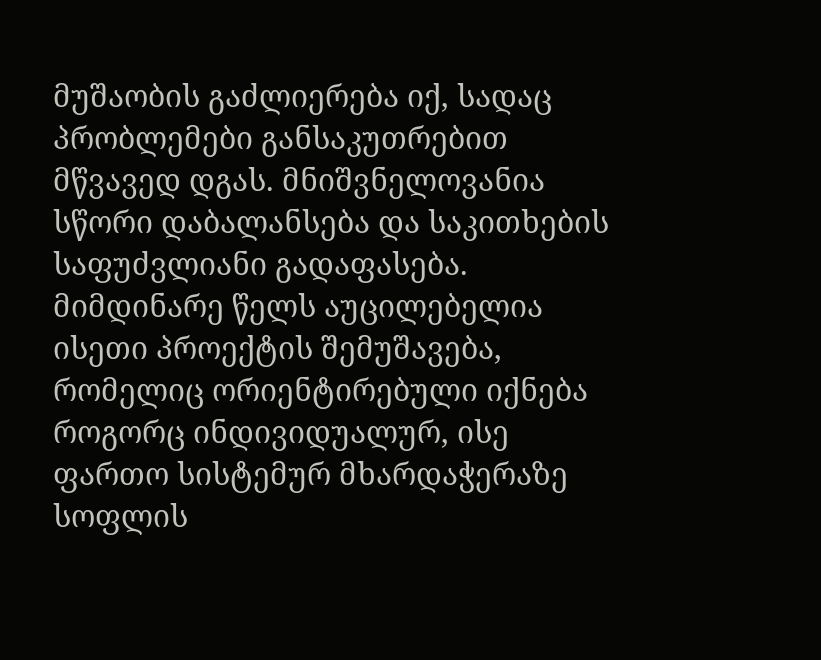მუშაობის გაძლიერება იქ, სადაც პრობლემები განსაკუთრებით მწვავედ დგას. მნიშვნელოვანია სწორი დაბალანსება და საკითხების საფუძვლიანი გადაფასება. მიმდინარე წელს აუცილებელია ისეთი პროექტის შემუშავება, რომელიც ორიენტირებული იქნება როგორც ინდივიდუალურ, ისე ფართო სისტემურ მხარდაჭერაზე სოფლის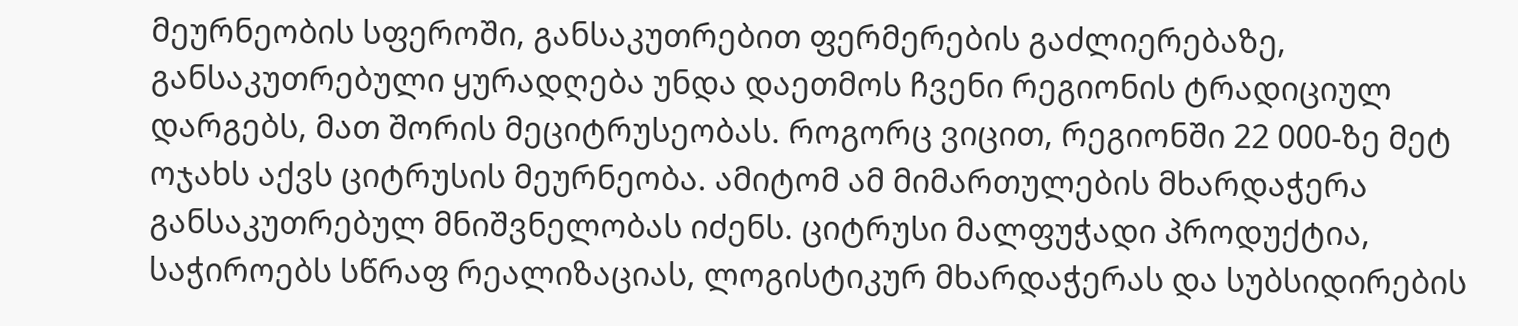მეურნეობის სფეროში, განსაკუთრებით ფერმერების გაძლიერებაზე, განსაკუთრებული ყურადღება უნდა დაეთმოს ჩვენი რეგიონის ტრადიციულ დარგებს, მათ შორის მეციტრუსეობას. როგორც ვიცით, რეგიონში 22 000-ზე მეტ ოჯახს აქვს ციტრუსის მეურნეობა. ამიტომ ამ მიმართულების მხარდაჭერა განსაკუთრებულ მნიშვნელობას იძენს. ციტრუსი მალფუჭადი პროდუქტია, საჭიროებს სწრაფ რეალიზაციას, ლოგისტიკურ მხარდაჭერას და სუბსიდირების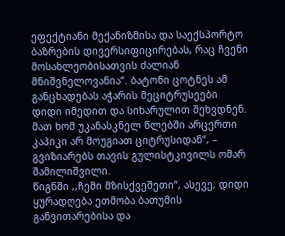ეფექტიანი მექანიზმისა და საექსპორტო ბაზრების დივერსიფიცირებას, რაც ჩვენი მოსახლეობისათვის ძალიან მნიშვნელოვანია“. ბატონი ცოტნეს ამ განცხადებას აჭარის მეციტრუსეები დიდი იმედით და სიხარულით შეხვდნენ. მათ ხომ უკანასკნელ წლებში არცერთი კაპიკი არ მოუგიათ ციტრუსიდან“, – გვიზიარებს თავის გულისტკივილს ომარ შამილიშვილი.
წიგნში ,,ჩემი მზისქვეშეთი“, ასევე, დიდი ყურადღება ეთმობა ბათუმის განვითარებისა და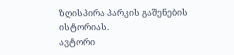ზღისპირა პარკის გაშენების ისტორიას.
ავტორი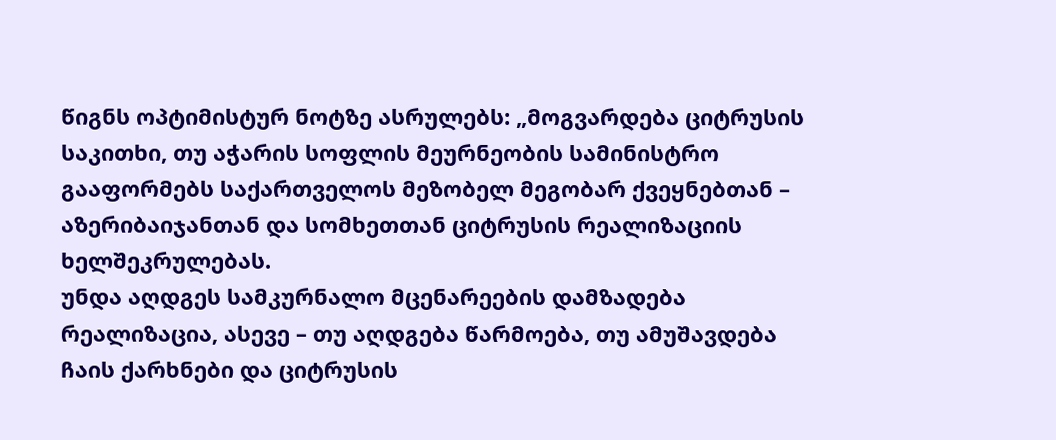წიგნს ოპტიმისტურ ნოტზე ასრულებს: „მოგვარდება ციტრუსის საკითხი, თუ აჭარის სოფლის მეურნეობის სამინისტრო გააფორმებს საქართველოს მეზობელ მეგობარ ქვეყნებთან – აზერიბაიჯანთან და სომხეთთან ციტრუსის რეალიზაციის ხელშეკრულებას.
უნდა აღდგეს სამკურნალო მცენარეების დამზადება რეალიზაცია, ასევე – თუ აღდგება წარმოება, თუ ამუშავდება ჩაის ქარხნები და ციტრუსის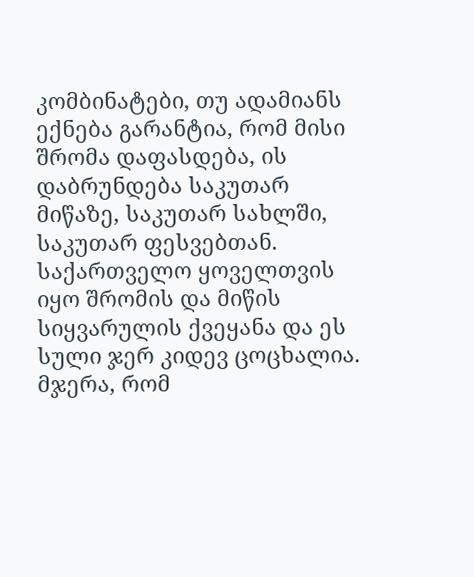კომბინატები, თუ ადამიანს ექნება გარანტია, რომ მისი შრომა დაფასდება, ის დაბრუნდება საკუთარ მიწაზე, საკუთარ სახლში, საკუთარ ფესვებთან.
საქართველო ყოველთვის იყო შრომის და მიწის სიყვარულის ქვეყანა და ეს სული ჯერ კიდევ ცოცხალია. მჯერა, რომ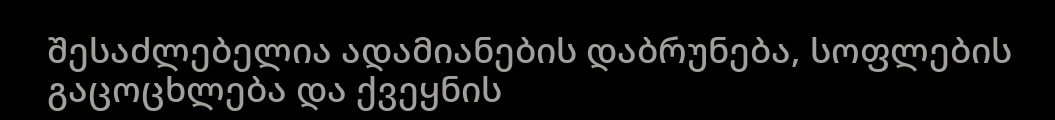შესაძლებელია ადამიანების დაბრუნება, სოფლების გაცოცხლება და ქვეყნის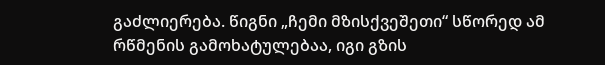გაძლიერება. წიგნი „ჩემი მზისქვეშეთი“ სწორედ ამ რწმენის გამოხატულებაა, იგი გზის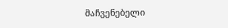მაჩვენებელი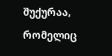შუქურაა, რომელიც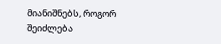მიანიშნებს, როგორ შეიძლება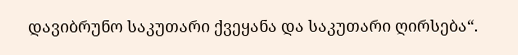დავიბრუნო საკუთარი ქვეყანა და საკუთარი ღირსება“.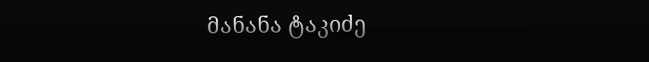მანანა ტაკიძე